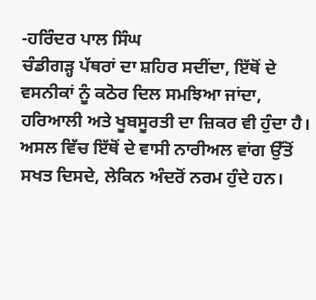-ਹਰਿੰਦਰ ਪਾਲ ਸਿੰਘ
ਚੰਡੀਗੜ੍ਹ ਪੱਥਰਾਂ ਦਾ ਸ਼ਹਿਰ ਸਦੀਂਦਾ, ਇੱਥੋਂ ਦੇ ਵਸਨੀਕਾਂ ਨੂੰ ਕਠੋਰ ਦਿਲ ਸਮਝਿਆ ਜਾਂਦਾ, ਹਰਿਆਲੀ ਅਤੇ ਖੂਬਸੂਰਤੀ ਦਾ ਜ਼ਿਕਰ ਵੀ ਹੁੰਦਾ ਹੈ। ਅਸਲ ਵਿੱਚ ਇੱਥੋਂ ਦੇ ਵਾਸੀ ਨਾਰੀਅਲ ਵਾਂਗ ਉੱਤੋਂ ਸਖਤ ਦਿਸਦੇ, ਲੇਕਿਨ ਅੰਦਰੋਂ ਨਰਮ ਹੁੰਦੇ ਹਨ।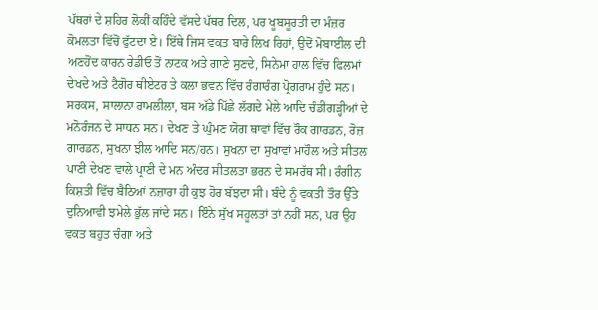ਪੱਥਰਾਂ ਦੇ ਸ਼ਹਿਰ ਲੋਕੀਂ ਕਹਿੰਦੇ ਵੱਸਦੇ ਪੱਥਰ ਦਿਲ, ਪਰ ਖੂਬਸੂਰਤੀ ਦਾ ਮੰਜ਼ਰ ਕੋਮਲਤਾ ਵਿੱਚੋਂ ਫੁੱਟਦਾ ਏ। ਇੱਥੇ ਜਿਸ ਵਕਤ ਬਾਰੇ ਲਿਖ ਰਿਹਾਂ, ਉਦੋਂ ਮੋਬਾਈਲ ਦੀ ਅਣਹੋਂਦ ਕਾਰਨ ਰੇਡੀਓ ਤੋਂ ਨਾਟਕ ਅਤੇ ਗਾਣੇ ਸੁਣਦੇ, ਸਿਨੇਮਾ ਹਾਲ ਵਿੱਚ ਫਿਲਮਾਂ ਦੇਖਦੇ ਅਤੇ ਟੈਗੋਰ ਥੀਏਟਰ ਤੇ ਕਲਾ ਭਵਨ ਵਿੱਚ ਰੰਗਾਰੰਗ ਪ੍ਰੋਗਰਾਮ ਹੁੰਦੇ ਸਨ। ਸਰਕਸ, ਸਾਲਾਨਾ ਰਾਮਲੀਲਾ, ਬਸ ਅੱਡੇ ਪਿੱਛੇ ਲੱਗਦੇ ਮੇਲੇ ਆਦਿ ਚੰਡੀਗੜ੍ਹੀਆਂ ਦੇ ਮਨੋਰੰਜਨ ਦੇ ਸਾਧਨ ਸਨ। ਦੇਖਣ ਤੇ ਘੁੰਮਣ ਯੋਗ ਥਾਵਾਂ ਵਿੱਚ ਰੌਕ ਗਾਰਡਨ, ਰੋਜ਼ ਗਾਰਡਨ, ਸੁਖਨਾ ਝੀਲ ਆਦਿ ਸਨ/ਹਨ। ਸੁਖਨਾ ਦਾ ਸੁਖਾਵਾਂ ਮਾਹੌਲ ਅਤੇ ਸੀਤਲ ਪਾਣੀ ਦੇਖਣ ਵਾਲੇ ਪ੍ਰਾਣੀ ਦੇ ਮਨ ਅੰਦਰ ਸੀਤਲਤਾ ਭਰਨ ਦੇ ਸਮਰੱਥ ਸੀ। ਰੰਗੀਨ ਕਿਸ਼ਤੀ ਵਿੱਚ ਬੈਠਿਆਂ ਨਜ਼ਾਰਾ ਹੀ ਕੁਝ ਹੋਰ ਬੱਝਦਾ ਸੀ। ਬੰਦੇ ਨੂੰ ਵਕਤੀ ਤੌਰ ਉੱਤੇ ਦੁਨਿਆਵੀ ਝਮੇਲੇ ਭੁੱਲ ਜਾਂਦੇ ਸਨ। ਇੰਨੇ ਸੁੱਖ ਸਹੂਲਤਾਂ ਤਾਂ ਨਹੀਂ ਸਨ, ਪਰ ਉਹ ਵਕਤ ਬਹੁਤ ਚੰਗਾ ਅਤੇ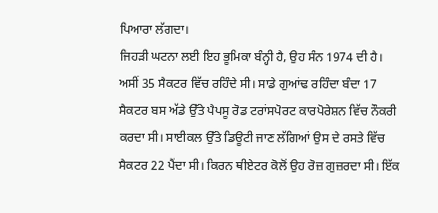ਪਿਆਰਾ ਲੱਗਦਾ।
ਜਿਹੜੀ ਘਟਨਾ ਲਈ ਇਹ ਭੂਮਿਕਾ ਬੰਨ੍ਹੀ ਹੈ, ਉਹ ਸੰਨ 1974 ਦੀ ਹੈ। ਅਸੀਂ 35 ਸੈਕਟਰ ਵਿੱਚ ਰਹਿੰਦੇ ਸੀ। ਸਾਡੇ ਗੁਆਂਢ ਰਹਿੰਦਾ ਬੰਦਾ 17 ਸੈਕਟਰ ਬਸ ਅੱਡੇ ਉੱਤੇ ਪੈਪਸੂ ਰੋਡ ਟਰਾਂਸਪੋਰਟ ਕਾਰਪੋਰੇਸ਼ਨ ਵਿੱਚ ਨੌਕਰੀ ਕਰਦਾ ਸੀ। ਸਾਈਕਲ ਉੱਤੇ ਡਿਊਟੀ ਜਾਣ ਲੱਗਿਆਂ ਉਸ ਦੇ ਰਸਤੇ ਵਿੱਚ ਸੈਕਟਰ 22 ਪੈਂਦਾ ਸੀ। ਕਿਰਨ ਥੀਏਟਰ ਕੋਲੋਂ ਉਹ ਰੋਜ਼ ਗੁਜ਼ਰਦਾ ਸੀ। ਇੱਕ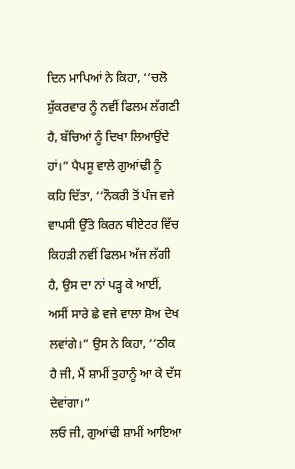ਦਿਨ ਮਾਪਿਆਂ ਨੇ ਕਿਹਾ, ‘‘ਚਲੋ ਸ਼ੁੱਕਰਵਾਰ ਨੂੰ ਨਵੀਂ ਫਿਲਮ ਲੱਗਣੀ ਹੈ, ਬੱਚਿਆਂ ਨੂੰ ਦਿਖਾ ਲਿਆਉਂਦੇ ਹਾਂ।” ਪੈਪਸੂ ਵਾਲੇ ਗੁਆਂਢੀ ਨੂੰ ਕਹਿ ਦਿੱਤਾ, ‘‘ਨੌਕਰੀ ਤੋਂ ਪੰਜ ਵਜੇ ਵਾਪਸੀ ਉੱਤੇ ਕਿਰਨ ਥੀਏਟਰ ਵਿੱਚ ਕਿਹੜੀ ਨਵੀਂ ਫਿਲਮ ਅੱਜ ਲੱਗੀ ਹੈ, ਉਸ ਦਾ ਨਾਂ ਪੜ੍ਹ ਕੇ ਆਈਂ, ਅਸੀਂ ਸਾਰੇ ਛੇ ਵਜੇ ਵਾਲਾ ਸ਼ੋਅ ਦੇਖ ਲਵਾਂਗੇ।” ਉਸ ਨੇ ਕਿਹਾ, ‘‘ਠੀਕ ਹੈ ਜੀ, ਮੈਂ ਸ਼ਾਮੀਂ ਤੁਹਾਨੂੰ ਆ ਕੇ ਦੱਸ ਦੇਵਾਂਗਾ।”
ਲਓ ਜੀ, ਗੁਆਂਢੀ ਸ਼ਾਮੀਂ ਆਇਆ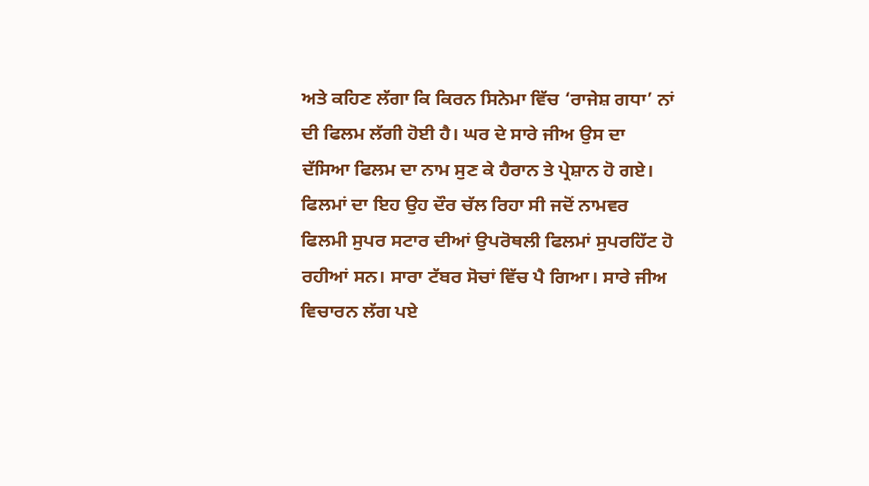ਅਤੇ ਕਹਿਣ ਲੱਗਾ ਕਿ ਕਿਰਨ ਸਿਨੇਮਾ ਵਿੱਚ ‘ਰਾਜੇਸ਼ ਗਧਾ’ ਨਾਂ ਦੀ ਫਿਲਮ ਲੱਗੀ ਹੋਈ ਹੈ। ਘਰ ਦੇ ਸਾਰੇ ਜੀਅ ਉਸ ਦਾ ਦੱਸਿਆ ਫਿਲਮ ਦਾ ਨਾਮ ਸੁਣ ਕੇ ਹੈਰਾਨ ਤੇ ਪ੍ਰੇਸ਼ਾਨ ਹੋ ਗਏ। ਫਿਲਮਾਂ ਦਾ ਇਹ ਉਹ ਦੌਰ ਚੱਲ ਰਿਹਾ ਸੀ ਜਦੋਂ ਨਾਮਵਰ ਫਿਲਮੀ ਸੁਪਰ ਸਟਾਰ ਦੀਆਂ ਉਪਰੋਥਲੀ ਫਿਲਮਾਂ ਸੁਪਰਹਿੱਟ ਹੋ ਰਹੀਆਂ ਸਨ। ਸਾਰਾ ਟੱਬਰ ਸੋਚਾਂ ਵਿੱਚ ਪੈ ਗਿਆ। ਸਾਰੇ ਜੀਅ ਵਿਚਾਰਨ ਲੱਗ ਪਏ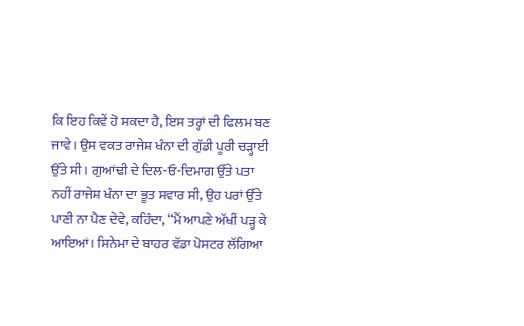ਕਿ ਇਹ ਕਿਵੇਂ ਹੋ ਸਕਦਾ ਹੈ, ਇਸ ਤਰ੍ਹਾਂ ਦੀ ਫਿਲਮ ਬਣ ਜਾਵੇ। ਉਸ ਵਕਤ ਰਾਜੇਸ਼ ਖੰਨਾ ਦੀ ਗੁੱਡੀ ਪੂਰੀ ਚੜ੍ਹਾਈ ਉੱਤੇ ਸੀ। ਗੁਆਂਢੀ ਦੇ ਦਿਲ-ਓ-ਦਿਮਾਗ ਉੱਤੇ ਪਤਾ ਨਹੀਂ ਰਾਜੇਸ਼ ਖੰਨਾ ਦਾ ਭੂਤ ਸਵਾਰ ਸੀ, ਉਹ ਪਰਾਂ ਉੱਤੇ ਪਾਣੀ ਨਾ ਪੈਣ ਦੇਵੇ, ਕਹਿੰਦਾ, ‘‘ਮੈਂ ਆਪਣੇ ਅੱਖੀਂ ਪੜ੍ਹ ਕੇ ਆਇਆਂ। ਸਿਨੇਮਾ ਦੇ ਬਾਹਰ ਵੱਡਾ ਪੋਸਟਰ ਲੱਗਿਆ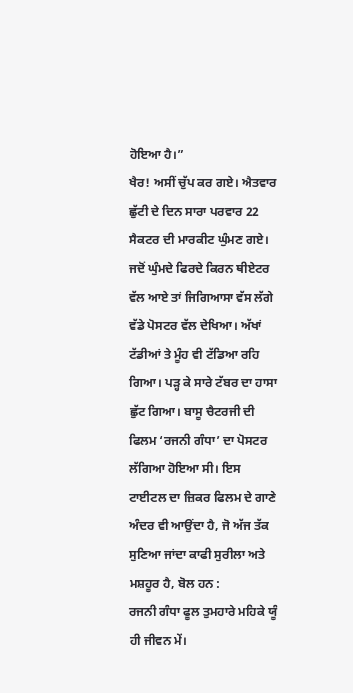ਹੋਇਆ ਹੈ।”
ਖੈਰ! ਅਸੀਂ ਚੁੱਪ ਕਰ ਗਏ। ਐਤਵਾਰ ਛੁੱਟੀ ਦੇ ਦਿਨ ਸਾਰਾ ਪਰਵਾਰ 22 ਸੈਕਟਰ ਦੀ ਮਾਰਕੀਟ ਘੁੰਮਣ ਗਏ। ਜਦੋਂ ਘੁੰਮਦੇ ਫਿਰਦੇ ਕਿਰਨ ਥੀਏਟਰ ਵੱਲ ਆਏ ਤਾਂ ਜਿਗਿਆਸਾ ਵੱਸ ਲੱਗੇ ਵੱਡੇ ਪੋਸਟਰ ਵੱਲ ਦੇਖਿਆ। ਅੱਖਾਂ ਟੱਡੀਆਂ ਤੇ ਮੂੰਹ ਵੀ ਟੱਡਿਆ ਰਹਿ ਗਿਆ। ਪੜ੍ਹ ਕੇ ਸਾਰੇ ਟੱਬਰ ਦਾ ਹਾਸਾ ਛੁੱਟ ਗਿਆ। ਬਾਸੂ ਚੈਟਰਜੀ ਦੀ ਫਿਲਮ ‘ਰਜਨੀ ਗੰਧਾ’ ਦਾ ਪੋਸਟਰ ਲੱਗਿਆ ਹੋਇਆ ਸੀ। ਇਸ ਟਾਈਟਲ ਦਾ ਜ਼ਿਕਰ ਫਿਲਮ ਦੇ ਗਾਣੇ ਅੰਦਰ ਵੀ ਆਉਂਦਾ ਹੈ, ਜੋ ਅੱਜ ਤੱਕ ਸੁਣਿਆ ਜਾਂਦਾ ਕਾਫੀ ਸੁਰੀਲਾ ਅਤੇ ਮਸ਼ਹੂਰ ਹੈ, ਬੋਲ ਹਨ :
ਰਜਨੀ ਗੰਧਾ ਫੂਲ ਤੁਮਹਾਰੇ ਮਹਿਕੇ ਯੂੰ ਹੀ ਜੀਵਨ ਮੇਂ।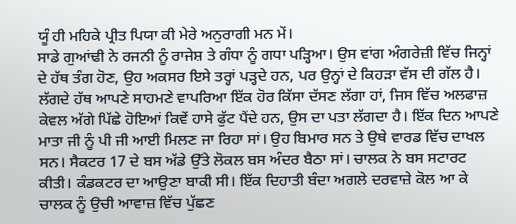ਯੂੰ ਹੀ ਮਹਿਕੇ ਪ੍ਰੀਤ ਪਿਯਾ ਕੀ ਮੇਰੇ ਅਨੁਰਾਗੀ ਮਨ ਮੇਂ।
ਸਾਡੇ ਗੁਆਂਢੀ ਨੇ ਰਜਨੀ ਨੂੰ ਰਾਜੇਸ਼ ਤੇ ਗੰਧਾ ਨੂੰ ਗਧਾ ਪੜ੍ਹਿਆ। ਉਸ ਵਾਂਗ ਅੰਗਰੇਜ਼ੀ ਵਿੱਚ ਜਿਨ੍ਹਾਂ ਦੇ ਹੱਥ ਤੰਗ ਹੋਣ, ਉਹ ਅਕਸਰ ਇਸੇ ਤਰ੍ਹਾਂ ਪੜ੍ਹਦੇ ਹਨ, ਪਰ ਉਨ੍ਹਾਂ ਦੇ ਕਿਹੜਾ ਵੱਸ ਦੀ ਗੱਲ ਹੈ।
ਲੱਗਦੇ ਹੱਥ ਆਪਣੇ ਸਾਹਮਣੇ ਵਾਪਰਿਆ ਇੱਕ ਹੋਰ ਕਿੱਸਾ ਦੱਸਣ ਲੱਗਾ ਹਾਂ, ਜਿਸ ਵਿੱਚ ਅਲਫਾਜ਼ ਕੇਵਲ ਅੱਗੇ ਪਿੱਛੇ ਹੋਇਆਂ ਕਿਵੇਂ ਹਾਸੇ ਫੁੱਟ ਪੈਂਦੇ ਹਨ, ਉਸ ਦਾ ਪਤਾ ਲੱਗਦਾ ਹੈ। ਇੱਕ ਦਿਨ ਆਪਣੇ ਮਾਤਾ ਜੀ ਨੂੰ ਪੀ ਜੀ ਆਈ ਮਿਲਣ ਜਾ ਰਿਹਾ ਸਾਂ। ਉਹ ਬਿਮਾਰ ਸਨ ਤੇ ਉਥੇ ਵਾਰਡ ਵਿੱਚ ਦਾਖਲ ਸਨ। ਸੈਕਟਰ 17 ਦੇ ਬਸ ਅੱਡੇ ਉੱਤੇ ਲੋਕਲ ਬਸ ਅੰਦਰ ਬੈਠਾ ਸਾਂ। ਚਾਲਕ ਨੇ ਬਸ ਸਟਾਰਟ ਕੀਤੀ। ਕੰਡਕਟਰ ਦਾ ਆਉਣਾ ਬਾਕੀ ਸੀ। ਇੱਕ ਦਿਹਾਤੀ ਬੰਦਾ ਅਗਲੇ ਦਰਵਾਜ਼ੇ ਕੋਲ ਆ ਕੇ ਚਾਲਕ ਨੂੰ ਉਚੀ ਆਵਾਜ਼ ਵਿੱਚ ਪੁੱਛਣ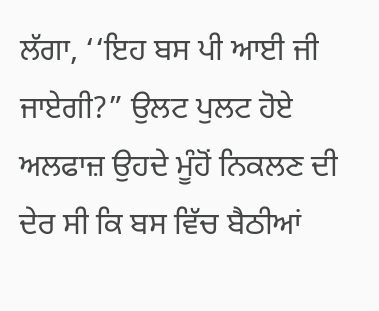ਲੱਗਾ, ‘‘ਇਹ ਬਸ ਪੀ ਆਈ ਜੀ ਜਾਏਗੀ?” ਉਲਟ ਪੁਲਟ ਹੋਏ ਅਲਫਾਜ਼ ਉਹਦੇ ਮੂੰਹੋਂ ਨਿਕਲਣ ਦੀ ਦੇਰ ਸੀ ਕਿ ਬਸ ਵਿੱਚ ਬੈਠੀਆਂ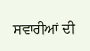ਸਵਾਰੀਆਂ ਦੀ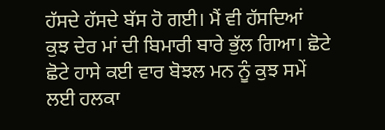ਹੱਸਦੇ ਹੱਸਦੇ ਬੱਸ ਹੋ ਗਈ। ਮੈਂ ਵੀ ਹੱਸਦਿਆਂ ਕੁਝ ਦੇਰ ਮਾਂ ਦੀ ਬਿਮਾਰੀ ਬਾਰੇ ਭੁੱਲ ਗਿਆ। ਛੋਟੇ ਛੋਟੇ ਹਾਸੇ ਕਈ ਵਾਰ ਬੋਝਲ ਮਨ ਨੂੰ ਕੁਝ ਸਮੇਂ ਲਈ ਹਲਕਾ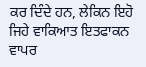ਕਰ ਦਿੰਦੇ ਹਨ, ਲੇਕਿਨ ਇਹੋ ਜਿਹੇ ਵਾਕਿਆਤ ਇਤਫਾਕਨ ਵਾਪਰ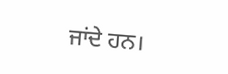ਜਾਂਦੇ ਹਨ।